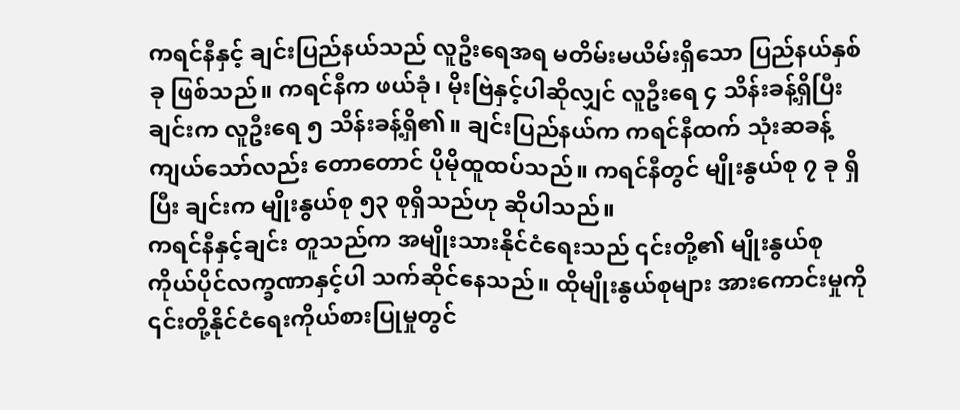ကရင်နီနှင့် ချင်းပြည်နယ်သည် လူဦးရေအရ မတိမ်းမယိမ်းရှိသော ပြည်နယ်နှစ်ခု ဖြစ်သည်။ ကရင်နီက ဖယ်ခုံ၊ မိုးဗြဲနှင့်ပါဆိုလျှင် လူဦးရေ ၄ သိန်းခန့်ရှိပြီး ချင်းက လူဦးရေ ၅ သိန်းခန့်ရှိ၏။ ချင်းပြည်နယ်က ကရင်နီထက် သုံးဆခန့် ကျယ်သော်လည်း တောတောင် ပိုမိုထူထပ်သည်။ ကရင်နီတွင် မျိုးနွယ်စု ၇ ခု ရှိပြီး ချင်းက မျိုးနွယ်စု ၅၃ စုရှိသည်ဟု ဆိုပါသည်။
ကရင်နီနှင့်ချင်း တူသည်က အမျိုးသားနိုင်ငံရေးသည် ၎င်းတို့၏ မျိုးနွယ်စု ကိုယ်ပိုင်လက္ခဏာနှင့်ပါ သက်ဆိုင်နေသည်။ ထိုမျိုးနွယ်စုများ အားကောင်းမှုကို ၎င်းတို့နိုင်ငံရေးကိုယ်စားပြုမှုတွင်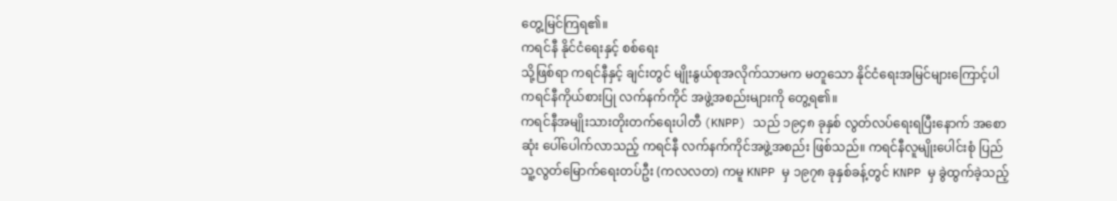တွေ့မြင်ကြရ၏။
ကရင်နီ နိုင်ငံရေးနှင့် စစ်ရေး
သို့ဖြစ်ရာ ကရင်နီနှင့် ချင်းတွင် မျိုးနွယ်စုအလိုက်သာမက မတူသော နိုင်ငံရေးအမြင်များကြောင့်ပါ ကရင်နီကိုယ်စားပြု လက်နက်ကိုင် အဖွဲ့အစည်းများကို တွေ့ရ၏။
ကရင်နီအမျိုးသားတိုးတက်ရေးပါတီ (KNPP) သည် ၁၉၄၈ ခုနှစ် လွတ်လပ်ရေးရပြီးနောက် အစောဆုံး ပေါ်ပေါက်လာသည့် ကရင်နီ လက်နက်ကိုင်အဖွဲ့အစည်း ဖြစ်သည်။ ကရင်နီလူမျိုးပေါင်းစုံ ပြည်သူ့လွတ်မြောက်ရေးတပ်ဦး (ကလလတ) ကမူ KNPP မှ ၁၉၇၈ ခုနှစ်ခန့်တွင် KNPP မှ ခွဲထွက်ခဲ့သည့်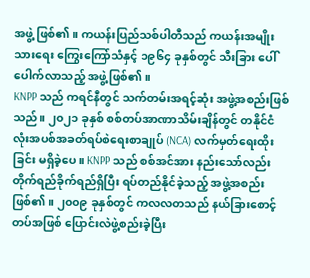အဖွဲ့ ဖြစ်၏။ ကယန်းပြည်သစ်ပါတီသည် ကယန်းအမျိုးသားရေး ကြွေးကြော်သံနှင့် ၁၉၆၄ ခုနှစ်တွင် သီးခြား ပေါ်ပေါက်လာသည့် အဖွဲ့ဖြစ်၏။
KNPP သည် ကရင်နီတွင် သက်တမ်းအရင့်ဆုံး အဖွဲ့အစည်းဖြစ်သည်။ ၂၀၂၁ ခုနှစ် စစ်တပ်အာဏာသိမ်းချိန်တွင် တနိုင်ငံလုံးအပစ်အခတ်ရပ်စဲရေးစာချုပ် (NCA) လက်မှတ်ရေးထိုးခြင်း မရှိခဲ့ပေ။ KNPP သည် စစ်အင်အား နည်းသော်လည်း တိုက်ရည်ခိုက်ရည်ရှိပြီး ရပ်တည်နိုင်ခဲ့သည့် အဖွဲ့အစည်းဖြစ်၏။ ၂၀၀၉ ခုနှစ်တွင် ကလလတသည် နယ်ခြားစောင့်တပ်အဖြစ် ပြောင်းလဲဖွဲ့စည်းခဲ့ပြီး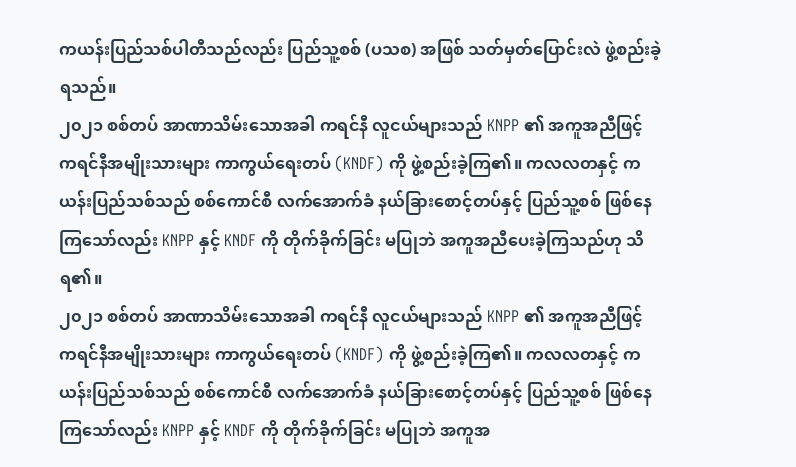ကယန်းပြည်သစ်ပါတီသည်လည်း ပြည်သူ့စစ် (ပသစ) အဖြစ် သတ်မှတ်ပြောင်းလဲ ဖွဲ့စည်းခဲ့ရသည်။
၂၀၂၁ စစ်တပ် အာဏာသိမ်းသောအခါ ကရင်နီ လူငယ်များသည် KNPP ၏ အကူအညီဖြင့် ကရင်နီအမျိုးသားများ ကာကွယ်ရေးတပ် (KNDF) ကို ဖွဲ့စည်းခဲ့ကြ၏။ ကလလတနှင့် ကယန်းပြည်သစ်သည် စစ်ကောင်စီ လက်အောက်ခံ နယ်ခြားစောင့်တပ်နှင့် ပြည်သူ့စစ် ဖြစ်နေကြသော်လည်း KNPP နှင့် KNDF ကို တိုက်ခိုက်ခြင်း မပြုဘဲ အကူအညီပေးခဲ့ကြသည်ဟု သိရ၏။
၂၀၂၁ စစ်တပ် အာဏာသိမ်းသောအခါ ကရင်နီ လူငယ်များသည် KNPP ၏ အကူအညီဖြင့် ကရင်နီအမျိုးသားများ ကာကွယ်ရေးတပ် (KNDF) ကို ဖွဲ့စည်းခဲ့ကြ၏။ ကလလတနှင့် ကယန်းပြည်သစ်သည် စစ်ကောင်စီ လက်အောက်ခံ နယ်ခြားစောင့်တပ်နှင့် ပြည်သူ့စစ် ဖြစ်နေကြသော်လည်း KNPP နှင့် KNDF ကို တိုက်ခိုက်ခြင်း မပြုဘဲ အကူအ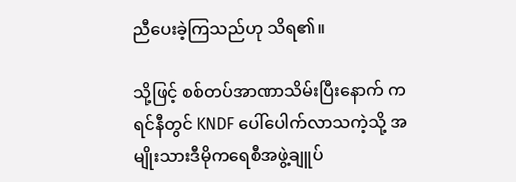ညီပေးခဲ့ကြသည်ဟု သိရ၏။

သို့ဖြင့် စစ်တပ်အာဏာသိမ်းပြီးနောက် ကရင်နီတွင် KNDF ပေါ်ပေါက်လာသကဲ့သို့ အမျိုးသားဒီမိုကရေစီအဖွဲ့ချူပ်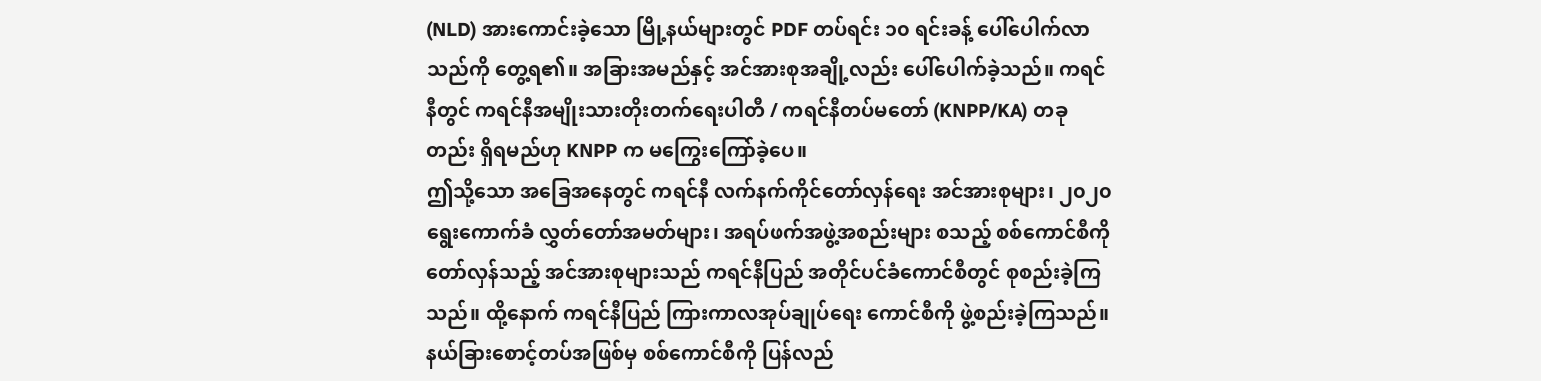(NLD) အားကောင်းခဲ့သော မြို့နယ်များတွင် PDF တပ်ရင်း ၁၀ ရင်းခန့် ပေါ်ပေါက်လာသည်ကို တွေ့ရ၏။ အခြားအမည်နှင့် အင်အားစုအချို့လည်း ပေါ်ပေါက်ခဲ့သည်။ ကရင်နီတွင် ကရင်နီအမျိုးသားတိုးတက်ရေးပါတီ / ကရင်နီတပ်မတော် (KNPP/KA) တခုတည်း ရှိရမည်ဟု KNPP က မကြွေးကြော်ခဲ့ပေ။
ဤသို့သော အခြေအနေတွင် ကရင်နီ လက်နက်ကိုင်တော်လှန်ရေး အင်အားစုများ၊ ၂၀၂၀ ရွေးကောက်ခံ လွှတ်တော်အမတ်များ၊ အရပ်ဖက်အဖွဲ့အစည်းများ စသည့် စစ်ကောင်စီကို တော်လှန်သည့် အင်အားစုများသည် ကရင်နီပြည် အတိုင်ပင်ခံကောင်စီတွင် စုစည်းခဲ့ကြသည်။ ထို့နောက် ကရင်နီပြည် ကြားကာလအုပ်ချုပ်ရေး ကောင်စီကို ဖွဲ့စည်းခဲ့ကြသည်။
နယ်ခြားစောင့်တပ်အဖြစ်မှ စစ်ကောင်စီကို ပြန်လည်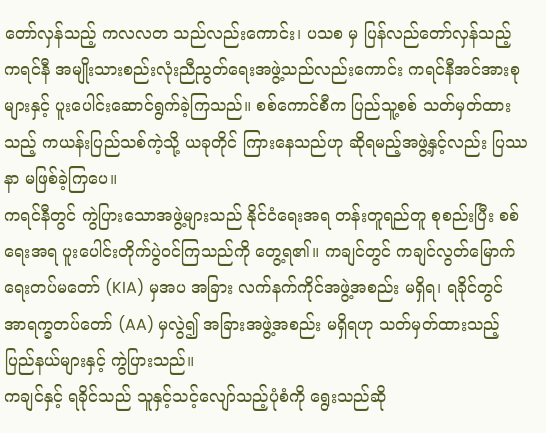တော်လှန်သည့် ကလလတ သည်လည်းကောင်း၊ ပသစ မှ ပြန်လည်တော်လှန်သည့် ကရင်နီ အမျိုးသားစည်းလုံးညီညွတ်ရေးအဖွဲ့သည်လည်းကောင်း ကရင်နီအင်အားစုများနှင့် ပူးပေါင်းဆောင်ရွက်ခဲ့ကြသည်။ စစ်ကောင်စီက ပြည်သူ့စစ် သတ်မှတ်ထားသည့် ကယန်းပြည်သစ်ကဲ့သို့ ယခုတိုင် ကြားနေသည်ဟု ဆိုရမည့်အဖွဲ့နှင့်လည်း ပြဿနာ မဖြစ်ခဲ့ကြပေ။
ကရင်နီတွင် ကွဲပြားသောအဖွဲ့များသည် နိုင်ငံရေးအရ တန်းတူရည်တူ စုစည်းပြီး စစ်ရေးအရ ပူးပေါင်းတိုက်ပွဲဝင်ကြသည်ကို တွေ့ရ၏။ ကချင်တွင် ကချင်လွတ်မြောက်ရေးတပ်မတော် (KIA) မှအပ အခြား လက်နက်ကိုင်အဖွဲ့အစည်း မရှိရ၊ ရခိုင်တွင် အာရက္ခတပ်တော် (AA) မှလွဲ၍ အခြားအဖွဲ့အစည်း မရှိရဟု သတ်မှတ်ထားသည့် ပြည်နယ်များနှင့် ကွဲပြားသည်။
ကချင်နှင့် ရခိုင်သည် သူနှင့်သင့်လျော်သည့်ပုံစံကို ရွေးသည်ဆို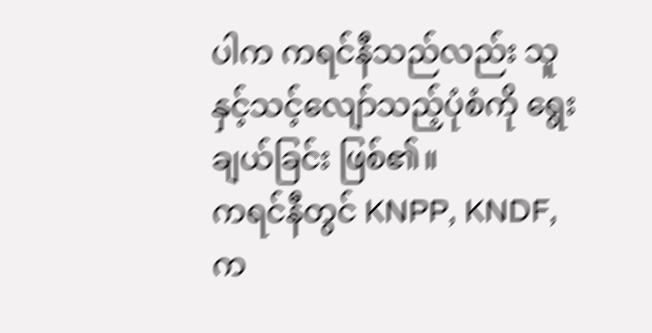ပါက ကရင်နီသည်လည်း သူနှင့်သင့်လျော်သည့်ပုံစံကို ရွေးချယ်ခြင်း ဖြစ်၏။
ကရင်နီတွင် KNPP, KNDF, က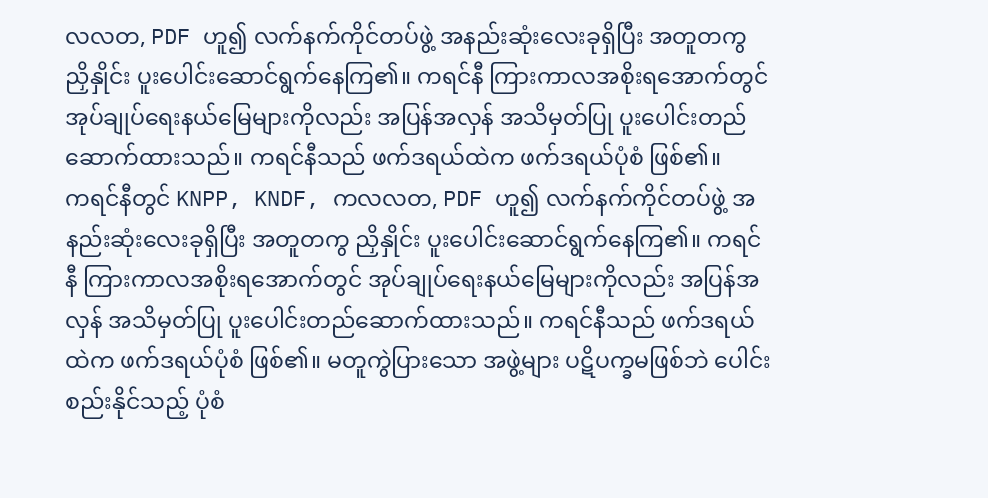လလတ, PDF ဟူ၍ လက်နက်ကိုင်တပ်ဖွဲ့ အနည်းဆုံးလေးခုရှိပြီး အတူတကွ ညှိနှိုင်း ပူးပေါင်းဆောင်ရွက်နေကြ၏။ ကရင်နီ ကြားကာလအစိုးရအောက်တွင် အုပ်ချုပ်ရေးနယ်မြေများကိုလည်း အပြန်အလှန် အသိမှတ်ပြု ပူးပေါင်းတည်ဆောက်ထားသည်။ ကရင်နီသည် ဖက်ဒရယ်ထဲက ဖက်ဒရယ်ပုံစံ ဖြစ်၏။
ကရင်နီတွင် KNPP, KNDF, ကလလတ, PDF ဟူ၍ လက်နက်ကိုင်တပ်ဖွဲ့ အနည်းဆုံးလေးခုရှိပြီး အတူတကွ ညှိနှိုင်း ပူးပေါင်းဆောင်ရွက်နေကြ၏။ ကရင်နီ ကြားကာလအစိုးရအောက်တွင် အုပ်ချုပ်ရေးနယ်မြေများကိုလည်း အပြန်အလှန် အသိမှတ်ပြု ပူးပေါင်းတည်ဆောက်ထားသည်။ ကရင်နီသည် ဖက်ဒရယ်ထဲက ဖက်ဒရယ်ပုံစံ ဖြစ်၏။ မတူကွဲပြားသော အဖွဲ့များ ပဋိပက္ခမဖြစ်ဘဲ ပေါင်းစည်းနိုင်သည့် ပုံစံ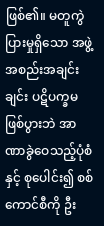ဖြစ်၏။ မတူကွဲပြားမှုရှိသော အဖွဲ့အစည်းအချင်းချင်း ပဋိပက္ခမဖြစ်ပွားဘဲ အာဏာခွဲဝေသည့်ပုံစံနှင့် စုပေါင်း၍ စစ်ကောင်စီကို ဦး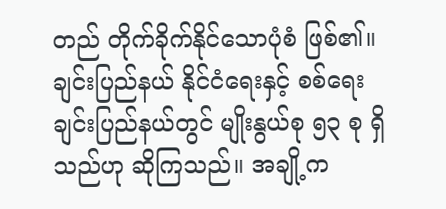တည် တိုက်ခိုက်နိုင်သောပုံစံ ဖြစ်၏။
ချင်းပြည်နယ် နိုင်ငံရေးနှင့် စစ်ရေး
ချင်းပြည်နယ်တွင် မျိုးနွယ်စု ၅၃ စု ရှိသည်ဟု ဆိုကြသည်။ အချို့က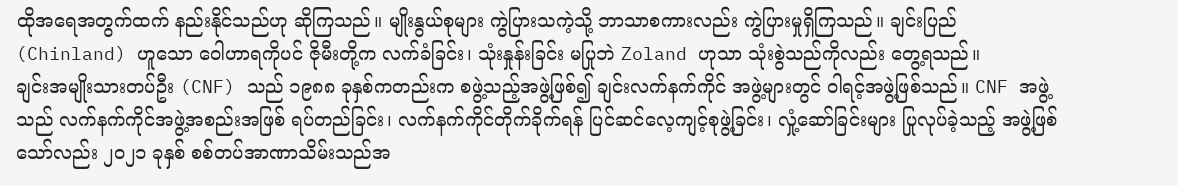ထိုအရေအတွက်ထက် နည်းနိုင်သည်ဟု ဆိုကြသည်။ မျိုးနွယ်စုများ ကွဲပြားသကဲ့သို့ ဘာသာစကားလည်း ကွဲပြားမှုရှိကြသည်။ ချင်းပြည် (Chinland) ဟူသော ဝေါဟာရကိုပင် ဇိုမီးတို့က လက်ခံခြင်း၊ သုံးနှုန်းခြင်း မပြုဘဲ Zoland ဟုသာ သုံးစွဲသည်ကိုလည်း တွေ့ရသည်။
ချင်းအမျိုးသားတပ်ဦး (CNF) သည် ၁၉၈၈ ခုနှစ်ကတည်းက စဖွဲ့သည့်အဖွဲ့ဖြစ်၍ ချင်းလက်နက်ကိုင် အဖွဲ့များတွင် ဝါရင့်အဖွဲ့ဖြစ်သည်။ CNF အဖွဲ့သည် လက်နက်ကိုင်အဖွဲ့အစည်းအဖြစ် ရပ်တည်ခြင်း၊ လက်နက်ကိုင်တိုက်ခိုက်ရန် ပြင်ဆင်လေ့ကျင့်စုဖွဲ့ခြင်း၊ လှုံ့ဆော်ခြင်းများ ပြုလုပ်ခဲ့သည့် အဖွဲ့ဖြစ်သော်လည်း ၂၀၂၁ ခုနှစ် စစ်တပ်အာဏာသိမ်းသည်အ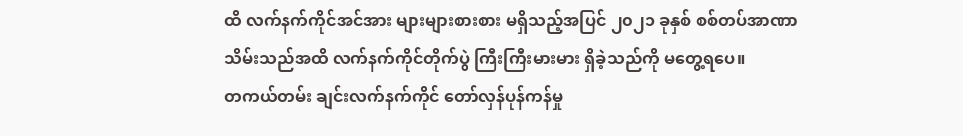ထိ လက်နက်ကိုင်အင်အား များများစားစား မရှိသည့်အပြင် ၂၀၂၁ ခုနှစ် စစ်တပ်အာဏာသိမ်းသည်အထိ လက်နက်ကိုင်တိုက်ပွဲ ကြီးကြီးမားမား ရှိခဲ့သည်ကို မတွေ့ရပေ။
တကယ်တမ်း ချင်းလက်နက်ကိုင် တော်လှန်ပုန်ကန်မှု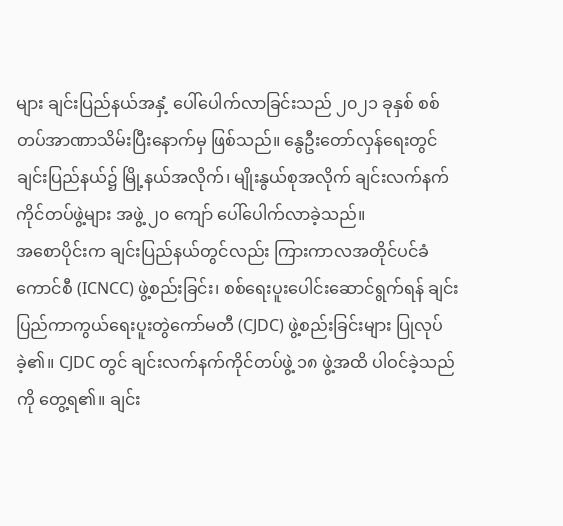များ ချင်းပြည်နယ်အနှံ့ ပေါ်ပေါက်လာခြင်းသည် ၂၀၂၁ ခုနှစ် စစ်တပ်အာဏာသိမ်းပြီးနောက်မှ ဖြစ်သည်။ နွေဦးတော်လှန်ရေးတွင် ချင်းပြည်နယ်၌ မြို့နယ်အလိုက်၊ မျိုးနွယ်စုအလိုက် ချင်းလက်နက်ကိုင်တပ်ဖွဲ့များ အဖွဲ့ ၂၀ ကျော် ပေါ်ပေါက်လာခဲ့သည်။
အစောပိုင်းက ချင်းပြည်နယ်တွင်လည်း ကြားကာလအတိုင်ပင်ခံကောင်စီ (ICNCC) ဖွဲ့စည်းခြင်း၊ စစ်ရေးပူးပေါင်းဆောင်ရွက်ရန် ချင်းပြည်ကာကွယ်ရေးပူးတွဲကော်မတီ (CJDC) ဖွဲ့စည်းခြင်းများ ပြုလုပ်ခဲ့၏။ CJDC တွင် ချင်းလက်နက်ကိုင်တပ်ဖွဲ့ ၁၈ ဖွဲ့အထိ ပါဝင်ခဲ့သည်ကို တွေ့ရ၏။ ချင်း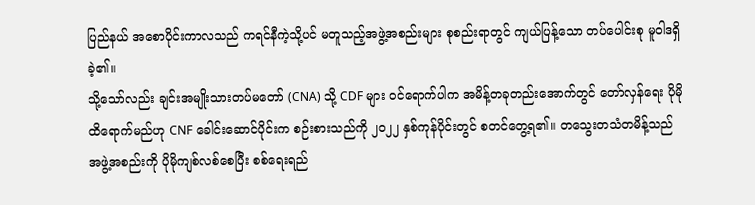ပြည်နယ် အစောပိုင်းကာလသည် ကရင်နီကဲ့သို့ပင် မတူသည့်အဖွဲ့အစည်းများ စုစည်းရာတွင် ကျယ်ပြန့်သော တပ်ပေါင်းစု မူဝါဒရှိခဲ့၏။
သို့သော်လည်း ချင်းအမျိုးသားတပ်မတော် (CNA) သို့ CDF များ ဝင်ရောက်ပါက အမိန့်တခုတည်းအောက်တွင် တော်လှန်ရေး ပိုမိုထိရောက်မည်ဟု CNF ခေါင်းဆောင်ပိုင်းက စဉ်းစားသည်ကို ၂၀၂၂ နှစ်ကုန်ပိုင်းတွင် စတင်တွေ့ရ၏။ တသွေးတသံတမိန့်သည် အဖွဲ့အစည်းကို ပိုမိုကျစ်လစ်စေပြီး စစ်ရေးရည်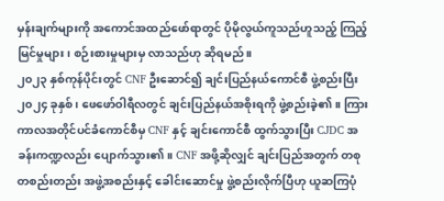မှန်းချက်များကို အကောင်အထည်ဖော်ရာတွင် ပိုမိုလွယ်ကူသည်ဟူသည့် ကြည့်မြင်မှုများ၊ စဉ်းစားမှုများမှ လာသည်ဟု ဆိုရမည်။
၂၀၂၃ နှစ်ကုန်ပိုင်းတွင် CNF ဦးဆောင်၍ ချင်းပြည်နယ်ကောင်စီ ဖွဲ့စည်းပြီး ၂၀၂၄ ခုနှစ်၊ ဖေဖော်ဝါရီလတွင် ချင်းပြည်နယ်အစိုးရကို ဖွဲ့စည်းခဲ့၏။ ကြားကာလအတိုင်ပင်ခံကောင်စီမှ CNF နှင့် ချင်းကောင်စီ ထွက်သွားပြီး CJDC အခန်းကဏ္ဍလည်း ပျောက်သွား၏။ CNF အဖို့ဆိုလျှင် ချင်းပြည်အတွက် တစုတစည်းတည်း အဖွဲ့အစည်းနှင့် ခေါင်းဆောင်မှု ဖွဲ့စည်းလိုက်ပြီဟု ယူဆကြပုံ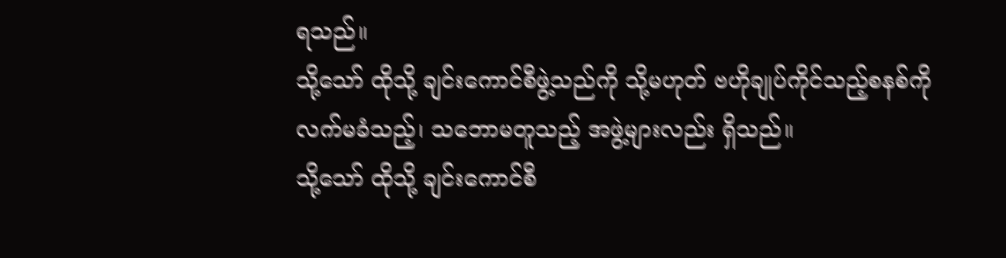ရသည်။
သို့သော် ထိုသို့ ချင်းကောင်စီဖွဲ့သည်ကို သို့မဟုတ် ဗဟိုချုပ်ကိုင်သည့်စနစ်ကို လက်မခံသည့်၊ သဘောမတူသည့် အဖွဲ့များလည်း ရှိသည်။
သို့သော် ထိုသို့ ချင်းကောင်စီ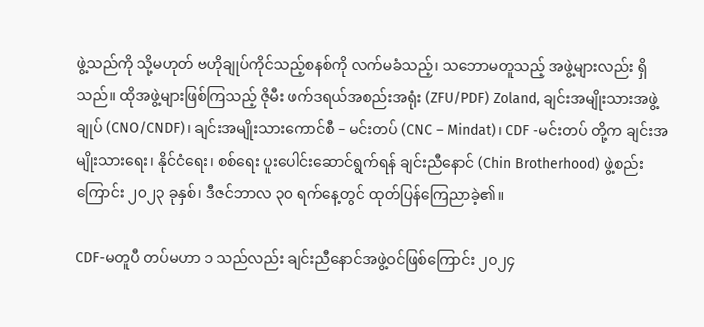ဖွဲ့သည်ကို သို့မဟုတ် ဗဟိုချုပ်ကိုင်သည့်စနစ်ကို လက်မခံသည့်၊ သဘောမတူသည့် အဖွဲ့များလည်း ရှိသည်။ ထိုအဖွဲ့များဖြစ်ကြသည့် ဇိုမီး ဖက်ဒရယ်အစည်းအရုံး (ZFU/PDF) Zoland, ချင်းအမျိုးသားအဖွဲ့ချုပ် (CNO/CNDF)၊ ချင်းအမျိုးသားကောင်စီ – မင်းတပ် (CNC – Mindat)၊ CDF -မင်းတပ် တို့က ချင်းအမျိုးသားရေး၊ နိုင်ငံရေး၊ စစ်ရေး ပူးပေါင်းဆောင်ရွက်ရန် ချင်းညီနောင် (Chin Brotherhood) ဖွဲ့စည်းကြောင်း ၂၀၂၃ ခုနှစ်၊ ဒီဇင်ဘာလ ၃၀ ရက်နေ့တွင် ထုတ်ပြန်ကြေညာခဲ့၏။

CDF-မတူပီ တပ်မဟာ ၁ သည်လည်း ချင်းညီနောင်အဖွဲ့ဝင်ဖြစ်ကြောင်း ၂၀၂၄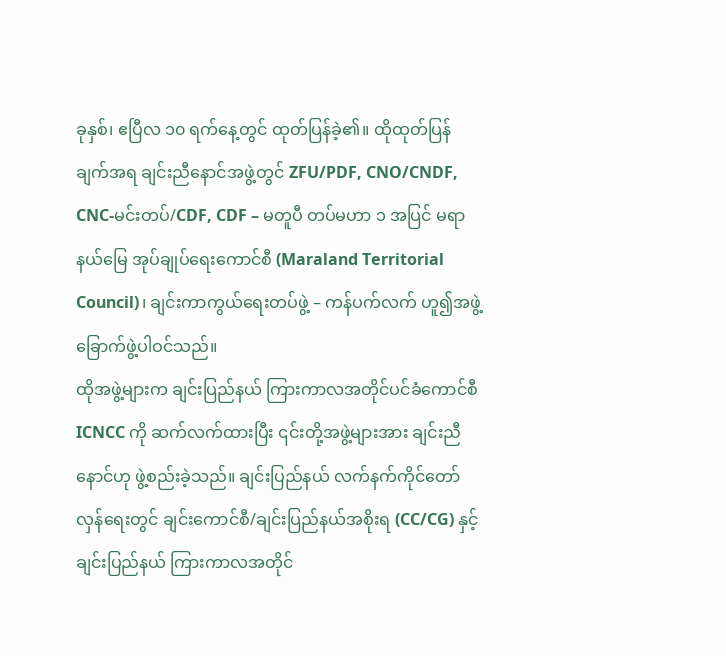ခုနှစ်၊ ဧပြီလ ၁၀ ရက်နေ့တွင် ထုတ်ပြန်ခဲ့၏။ ထိုထုတ်ပြန်ချက်အရ ချင်းညီနောင်အဖွဲ့တွင် ZFU/PDF, CNO/CNDF, CNC-မင်းတပ်/CDF, CDF – မတူပီ တပ်မဟာ ၁ အပြင် မရာနယ်မြေ အုပ်ချုပ်ရေးကောင်စီ (Maraland Territorial Council)၊ ချင်းကာကွယ်ရေးတပ်ဖွဲ့ – ကန်ပက်လက် ဟူ၍အဖွဲ့ ခြောက်ဖွဲ့ပါဝင်သည်။
ထိုအဖွဲ့များက ချင်းပြည်နယ် ကြားကာလအတိုင်ပင်ခံကောင်စီ ICNCC ကို ဆက်လက်ထားပြီး ၎င်းတို့အဖွဲ့များအား ချင်းညီနောင်ဟု ဖွဲ့စည်းခဲ့သည်။ ချင်းပြည်နယ် လက်နက်ကိုင်တော်လှန်ရေးတွင် ချင်းကောင်စီ/ချင်းပြည်နယ်အစိုးရ (CC/CG) နှင့် ချင်းပြည်နယ် ကြားကာလအတိုင်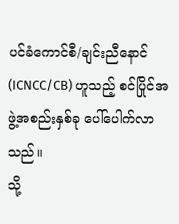ပင်ခံကောင်စီ/ချင်းညီနောင် (ICNCC/CB) ဟူသည့် စင်ပြိုင်အဖွဲ့အစည်းနှစ်ခု ပေါ်ပေါက်လာသည်။
သို့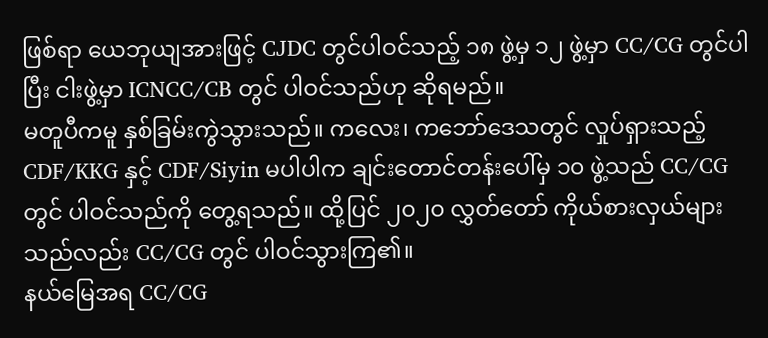ဖြစ်ရာ ယေဘုယျအားဖြင့် CJDC တွင်ပါဝင်သည့် ၁၈ ဖွဲ့မှ ၁၂ ဖွဲ့မှာ CC/CG တွင်ပါပြီး ငါးဖွဲ့မှာ ICNCC/CB တွင် ပါဝင်သည်ဟု ဆိုရမည်။
မတူပီကမူ နှစ်ခြမ်းကွဲသွားသည်။ ကလေး၊ ကဘော်ဒေသတွင် လှုပ်ရှားသည့် CDF/KKG နှင့် CDF/Siyin မပါပါက ချင်းတောင်တန်းပေါ်မှ ၁၀ ဖွဲ့သည် CC/CG တွင် ပါဝင်သည်ကို တွေ့ရသည်။ ထို့ပြင် ၂၀၂၀ လွှတ်တော် ကိုယ်စားလှယ်များသည်လည်း CC/CG တွင် ပါဝင်သွားကြ၏။
နယ်မြေအရ CC/CG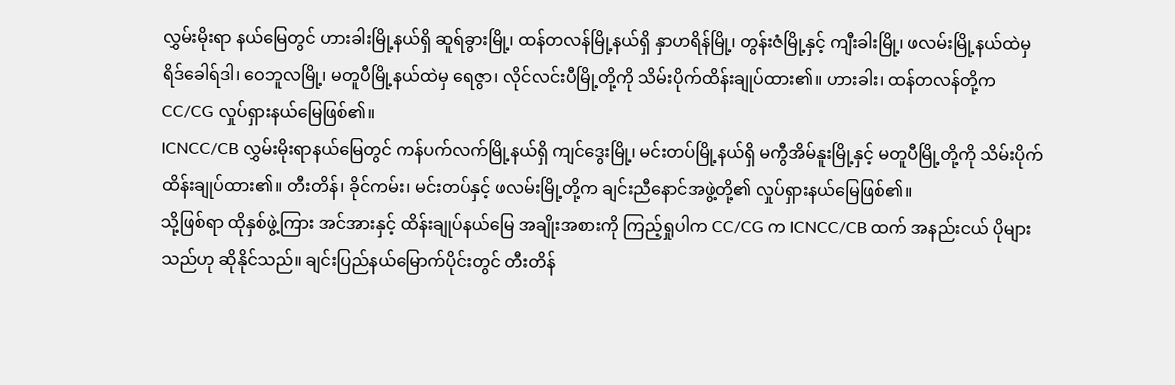လွှမ်းမိုးရာ နယ်မြေတွင် ဟားခါးမြို့နယ်ရှိ ဆူရ်ခွားမြို့၊ ထန်တလန်မြို့နယ်ရှိ နှာဟရိန်မြို့၊ တွန်းဇံမြို့နှင့် ကျီးခါးမြို့၊ ဖလမ်းမြို့နယ်ထဲမှ ရိဒ်ခေါရ်ဒါ၊ ဝေဘူလမြို့၊ မတူပီမြို့နယ်ထဲမှ ရေဇွာ၊ လိုင်လင်းပီမြို့တို့ကို သိမ်းပိုက်ထိန်းချုပ်ထား၏။ ဟားခါး၊ ထန်တလန်တို့က CC/CG လှုပ်ရှားနယ်မြေဖြစ်၏။
ICNCC/CB လွှမ်းမိုးရာနယ်မြေတွင် ကန်ပက်လက်မြို့နယ်ရှိ ကျင်ဒွေးမြို့၊ မင်းတပ်မြို့နယ်ရှိ မကွီအိမ်နူးမြို့နှင့် မတူပီမြို့တို့ကို သိမ်းပိုက်ထိန်းချုပ်ထား၏။ တီးတိန်၊ ခိုင်ကမ်း၊ မင်းတပ်နှင့် ဖလမ်းမြို့တို့က ချင်းညီနောင်အဖွဲ့တို့၏ လှုပ်ရှားနယ်မြေဖြစ်၏။
သို့ဖြစ်ရာ ထိုနှစ်ဖွဲ့ကြား အင်အားနှင့် ထိန်းချုပ်နယ်မြေ အချိုးအစားကို ကြည့်ရှုပါက CC/CG က ICNCC/CB ထက် အနည်းငယ် ပိုများသည်ဟု ဆိုနိုင်သည်။ ချင်းပြည်နယ်မြောက်ပိုင်းတွင် တီးတိန်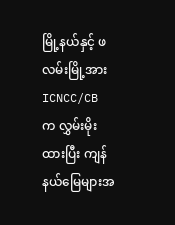မြို့နယ်နှင့် ဖလမ်းမြို့အား ICNCC/CB က လွှမ်းမိုးထားပြီး ကျန်နယ်မြေများအ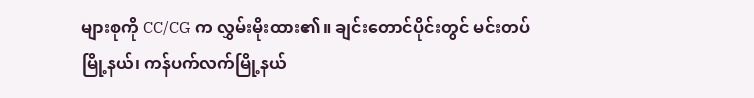များစုကို CC/CG က လွှမ်းမိုးထား၏။ ချင်းတောင်ပိုင်းတွင် မင်းတပ်မြို့နယ်၊ ကန်ပက်လက်မြို့နယ်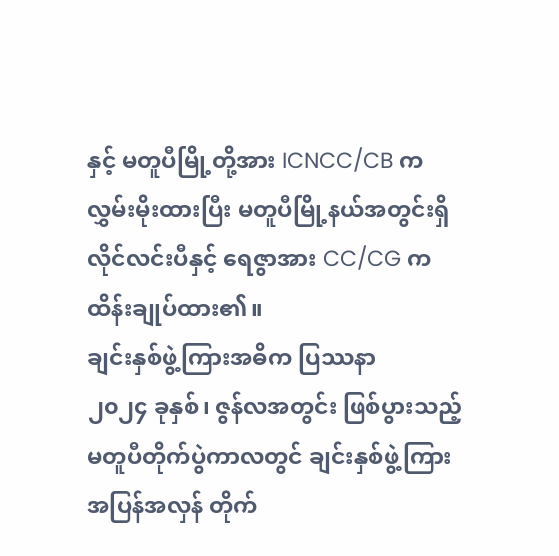နှင့် မတူပီမြို့တို့အား ICNCC/CB က လွှမ်းမိုးထားပြီး မတူပီမြို့နယ်အတွင်းရှိ လိုင်လင်းပီနှင့် ရေဇွာအား CC/CG က ထိန်းချုပ်ထား၏။
ချင်းနှစ်ဖွဲ့ကြားအဓိက ပြဿနာ
၂၀၂၄ ခုနှစ်၊ ဇွန်လအတွင်း ဖြစ်ပွားသည့် မတူပီတိုက်ပွဲကာလတွင် ချင်းနှစ်ဖွဲ့ကြား အပြန်အလှန် တိုက်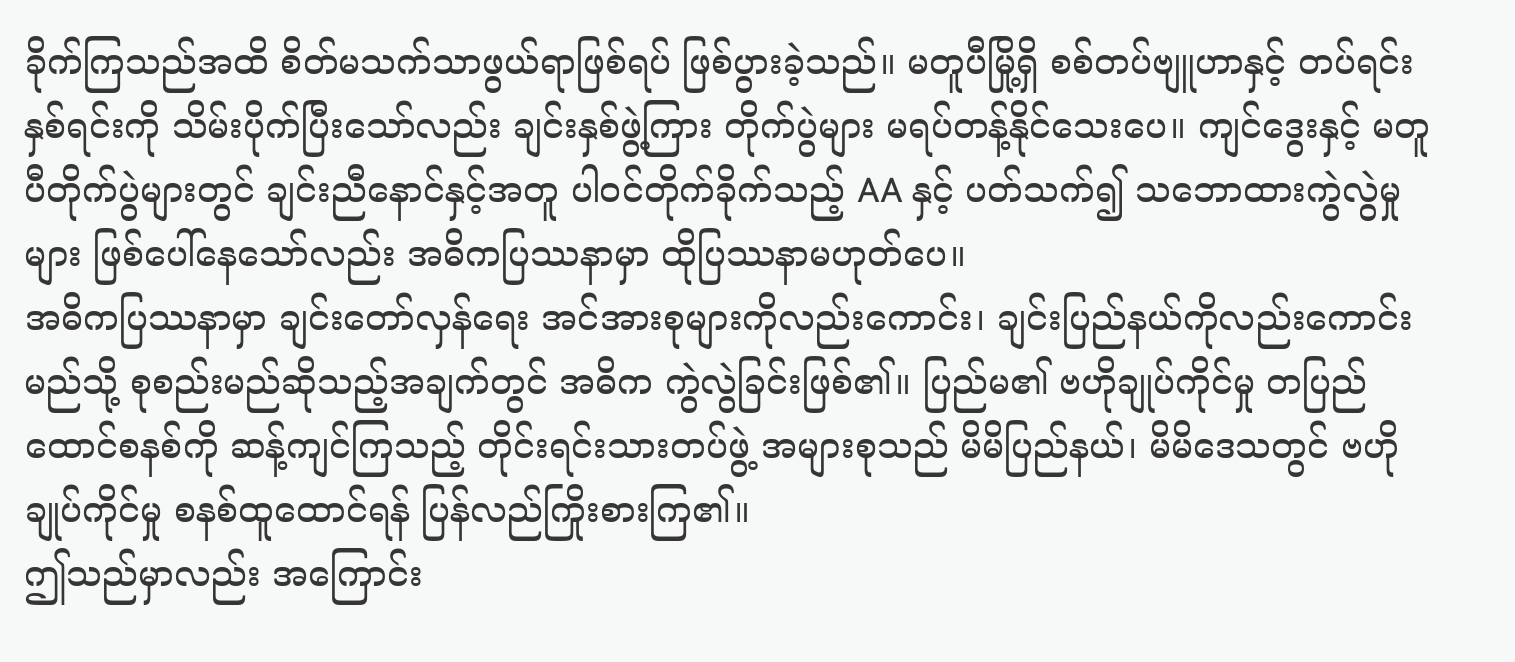ခိုက်ကြသည်အထိ စိတ်မသက်သာဖွယ်ရာဖြစ်ရပ် ဖြစ်ပွားခဲ့သည်။ မတူပီမြို့ရှိ စစ်တပ်ဗျူဟာနှင့် တပ်ရင်းနှစ်ရင်းကို သိမ်းပိုက်ပြီးသော်လည်း ချင်းနှစ်ဖွဲ့ကြား တိုက်ပွဲများ မရပ်တန့်နိုင်သေးပေ။ ကျင်ဒွေးနှင့် မတူပီတိုက်ပွဲများတွင် ချင်းညီနောင်နှင့်အတူ ပါဝင်တိုက်ခိုက်သည့် AA နှင့် ပတ်သက်၍ သဘောထားကွဲလွဲမှုများ ဖြစ်ပေါ်နေသော်လည်း အဓိကပြဿနာမှာ ထိုပြဿနာမဟုတ်ပေ။
အဓိကပြဿနာမှာ ချင်းတော်လှန်ရေး အင်အားစုများကိုလည်းကောင်း၊ ချင်းပြည်နယ်ကိုလည်းကောင်း မည်သို့ စုစည်းမည်ဆိုသည့်အချက်တွင် အဓိက ကွဲလွဲခြင်းဖြစ်၏။ ပြည်မ၏ ဗဟိုချုပ်ကိုင်မှု တပြည်ထောင်စနစ်ကို ဆန့်ကျင်ကြသည့် တိုင်းရင်းသားတပ်ဖွဲ့ အများစုသည် မိမိပြည်နယ်၊ မိမိဒေသတွင် ဗဟိုချုပ်ကိုင်မှု စနစ်ထူထောင်ရန် ပြန်လည်ကြိုးစားကြ၏။
ဤသည်မှာလည်း အကြောင်း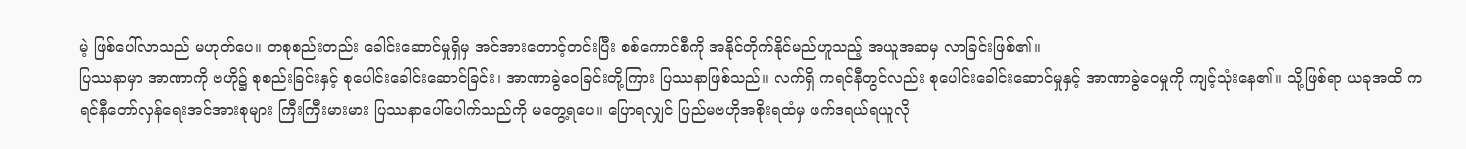မဲ့ ဖြစ်ပေါ်လာသည် မဟုတ်ပေ။ တစုစည်းတည်း ခေါင်းဆောင်မှုရှိမှ အင်အားတောင့်တင်းပြီး စစ်ကောင်စီကို အနိုင်တိုက်နိုင်မည်ဟူသည့် အယူအဆမှ လာခြင်းဖြစ်၏။
ပြဿနာမှာ အာဏာကို ဗဟို၌ စုစည်းခြင်းနှင့် စုပေါင်းခေါင်းဆောင်ခြင်း၊ အာဏာခွဲဝေခြင်းတို့ကြား ပြဿနာဖြစ်သည်။ လက်ရှိ ကရင်နီတွင်လည်း စုပေါင်းခေါင်းဆောင်မှုနှင့် အာဏာခွဲဝေမှုကို ကျင့်သုံးနေ၏။ သို့ဖြစ်ရာ ယခုအထိ ကရင်နီတော်လှန်ရေးအင်အားစုများ ကြီးကြီးမားမား ပြဿနာပေါ်ပေါက်သည်ကို မတွေ့ရပေ။ ပြောရလျှင် ပြည်မဗဟိုအစိုးရထံမှ ဖက်ဒရယ်ရယူလို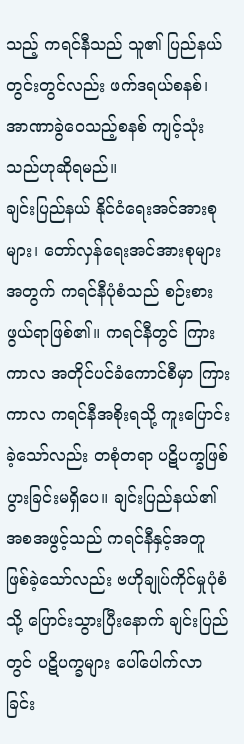သည့် ကရင်နီသည် သူ၏ ပြည်နယ်တွင်းတွင်လည်း ဖက်ဒရယ်စနစ်၊ အာဏာခွဲဝေသည့်စနစ် ကျင့်သုံးသည်ဟုဆိုရမည်။
ချင်းပြည်နယ် နိုင်ငံရေးအင်အားစုများ၊ တော်လှန်ရေးအင်အားစုများအတွက် ကရင်နီပုံစံသည် စဉ်းစားဖွယ်ရာဖြစ်၏။ ကရင်နီတွင် ကြားကာလ အတိုင်ပင်ခံကောင်စီမှာ ကြားကာလ ကရင်နီအစိုးရသို့ ကူးပြောင်းခဲ့သော်လည်း တစုံတရာ ပဋိပက္ခဖြစ်ပွားခြင်းမရှိပေ။ ချင်းပြည်နယ်၏ အစအဖွင့်သည် ကရင်နီနှင့်အတူ ဖြစ်ခဲ့သော်လည်း ဗဟိုချုပ်ကိုင်မှုပုံစံသို့ ပြောင်းသွားပြီးနောက် ချင်းပြည်တွင် ပဋိပက္ခများ ပေါ်ပေါက်လာခြင်း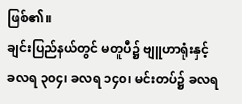ဖြစ်၏။
ချင်းပြည်နယ်တွင် မတူပီ၌ ဗျူဟာရုံးနှင့် ခလရ ၃၀၄၊ ခလရ ၁၄၀၊ မင်းတပ်၌ ခလရ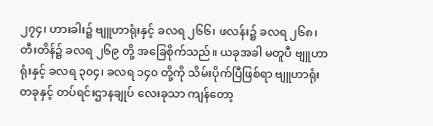၂၇၄၊ ဟားခါး၌ ဗျူဟာရုံးနှင့် ခလရ ၂၆၆၊ ဖလန်း၌ ခလရ ၂၆၈၊ တီးတိန်၌ ခလရ ၂၆၉ တို့ အခြေစိုက်သည်။ ယခုအခါ မတူပီ ဗျူဟာရုံးနှင့် ခလရ ၃၀၄၊ ခလရ ၁၄၀ တို့ကို သိမ်းပိုက်ပြီဖြစ်ရာ ဗျူဟာရုံးတခုနှင့် တပ်ရင်းဌာနချုပ် လေးခုသာ ကျန်တော့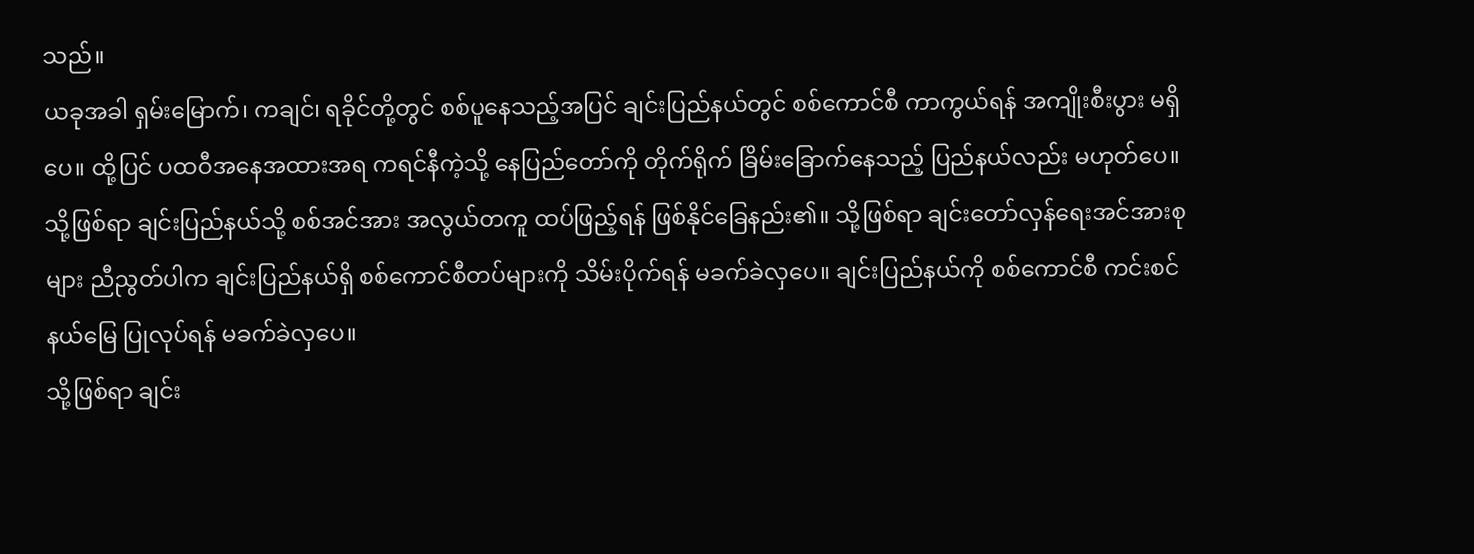သည်။
ယခုအခါ ရှမ်းမြောက်၊ ကချင်၊ ရခိုင်တို့တွင် စစ်ပူနေသည့်အပြင် ချင်းပြည်နယ်တွင် စစ်ကောင်စီ ကာကွယ်ရန် အကျိုးစီးပွား မရှိပေ။ ထို့ပြင် ပထဝီအနေအထားအရ ကရင်နီကဲ့သို့ နေပြည်တော်ကို တိုက်ရိုက် ခြိမ်းခြောက်နေသည့် ပြည်နယ်လည်း မဟုတ်ပေ။ သို့ဖြစ်ရာ ချင်းပြည်နယ်သို့ စစ်အင်အား အလွယ်တကူ ထပ်ဖြည့်ရန် ဖြစ်နိုင်ခြေနည်း၏။ သို့ဖြစ်ရာ ချင်းတော်လှန်ရေးအင်အားစုများ ညီညွတ်ပါက ချင်းပြည်နယ်ရှိ စစ်ကောင်စီတပ်များကို သိမ်းပိုက်ရန် မခက်ခဲလှပေ။ ချင်းပြည်နယ်ကို စစ်ကောင်စီ ကင်းစင်နယ်မြေ ပြုလုပ်ရန် မခက်ခဲလှပေ။
သို့ဖြစ်ရာ ချင်း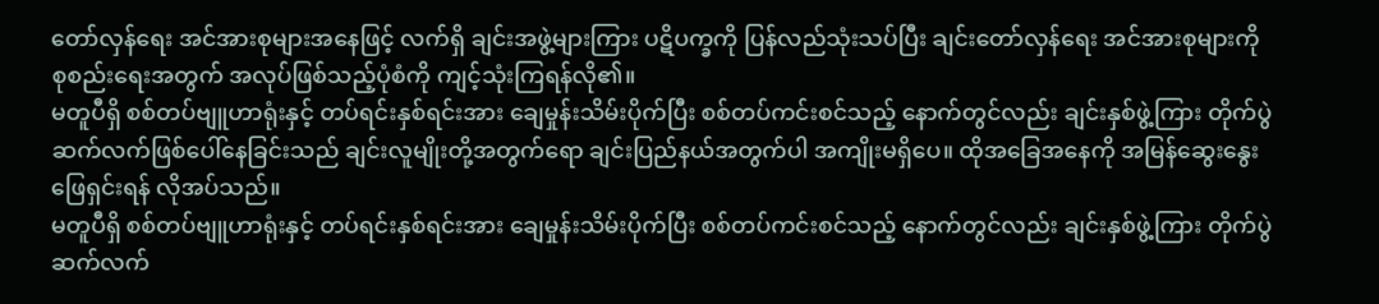တော်လှန်ရေး အင်အားစုများအနေဖြင့် လက်ရှိ ချင်းအဖွဲ့များကြား ပဋိပက္ခကို ပြန်လည်သုံးသပ်ပြီး ချင်းတော်လှန်ရေး အင်အားစုများကို စုစည်းရေးအတွက် အလုပ်ဖြစ်သည့်ပုံစံကို ကျင့်သုံးကြရန်လို၏။
မတူပီရှိ စစ်တပ်ဗျူဟာရုံးနှင့် တပ်ရင်းနှစ်ရင်းအား ချေမှုန်းသိမ်းပိုက်ပြီး စစ်တပ်ကင်းစင်သည့် နောက်တွင်လည်း ချင်းနှစ်ဖွဲ့ကြား တိုက်ပွဲဆက်လက်ဖြစ်ပေါ်နေခြင်းသည် ချင်းလူမျိုးတို့အတွက်ရော ချင်းပြည်နယ်အတွက်ပါ အကျိုးမရှိပေ။ ထိုအခြေအနေကို အမြန်ဆွေးနွေးဖြေရှင်းရန် လိုအပ်သည်။
မတူပီရှိ စစ်တပ်ဗျူဟာရုံးနှင့် တပ်ရင်းနှစ်ရင်းအား ချေမှုန်းသိမ်းပိုက်ပြီး စစ်တပ်ကင်းစင်သည့် နောက်တွင်လည်း ချင်းနှစ်ဖွဲ့ကြား တိုက်ပွဲဆက်လက်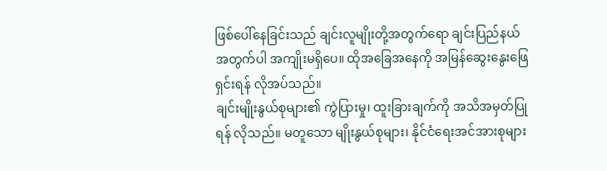ဖြစ်ပေါ်နေခြင်းသည် ချင်းလူမျိုးတို့အတွက်ရော ချင်းပြည်နယ်အတွက်ပါ အကျိုးမရှိပေ။ ထိုအခြေအနေကို အမြန်ဆွေးနွေးဖြေရှင်းရန် လိုအပ်သည်။
ချင်းမျိုးနွယ်စုများ၏ ကွဲပြားမှု၊ ထူးခြားချက်ကို အသိအမှတ်ပြုရန် လိုသည်။ မတူသော မျိုးနွယ်စုများ၊ နိုင်ငံရေးအင်အားစုများ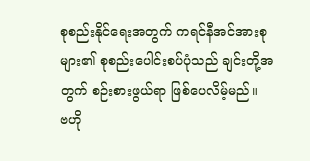စုစည်းနိုင်ရေးအတွက် ကရင်နီအင်အားစုများ၏ စုစည်းပေါင်းစပ်ပုံသည် ချင်းတို့အတွက် စဉ်းစားဖွယ်ရာ ဖြစ်ပေလိမ့်မည်။
ဗဟို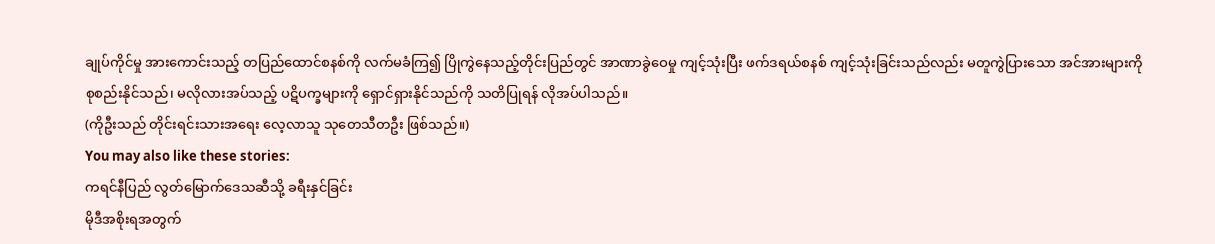ချုပ်ကိုင်မှု အားကောင်းသည့် တပြည်ထောင်စနစ်ကို လက်မခံကြ၍ ပြိုကွဲနေသည့်တိုင်းပြည်တွင် အာဏာခွဲဝေမှု ကျင့်သုံးပြီး ဖက်ဒရယ်စနစ် ကျင့်သုံးခြင်းသည်လည်း မတူကွဲပြားသော အင်အားများကို စုစည်းနိုင်သည်၊ မလိုလားအပ်သည့် ပဋိပက္ခများကို ရှောင်ရှားနိုင်သည်ကို သတိပြုရန် လိုအပ်ပါသည်။
(ကိုဦးသည် တိုင်းရင်းသားအရေး လေ့လာသူ သုတေသီတဦး ဖြစ်သည်။)
You may also like these stories:
ကရင်နီပြည် လွတ်မြောက်ဒေသဆီသို့ ခရီးနှင်ခြင်း
မိုဒီအစိုးရအတွက်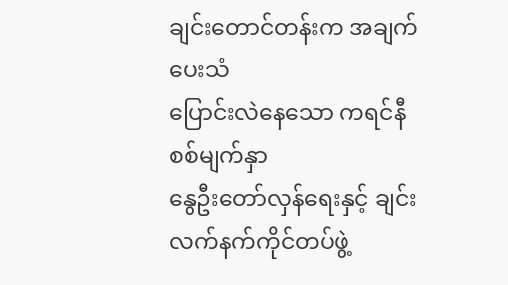ချင်းတောင်တန်းက အချက်ပေးသံ
ပြောင်းလဲနေသော ကရင်နီစစ်မျက်နှာ
နွေဦးတော်လှန်ရေးနှင့် ချင်းလက်နက်ကိုင်တပ်ဖွဲ့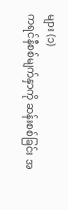များ (၁)
ကရင်နီစစ်မျက်နှာကို ဆန်းစစ်ခြင်း အ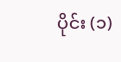ပိုင်း (၁)